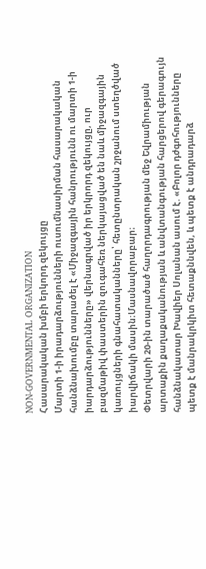NON-GOVERNMENTAL ORGANIZATION
Հասարակական խմբի երկորդ զեկույցը
Մարտի 1-ի իրադարձությունների ուսումնասիրման հասարակական հանձնախումբը տարածել է «Միջազգային հանրությունն ու մարտի 1-ի իարդարձությունները» վերնագրված իր երկրորդ զեկույցը, ուր բազմաթիվ փաստերին զուգահեռ ներկայացված են նաև միջազգային կառույցների գնահատականները՝ հետընտրական շրջանում ստեղծված իարվիճակի մասին։Մասնավորաբար։
Փետրվարի 20-ին տարածած հաղորդագրության մեջ Եվրամիության արտաքին քաղաքականության և անվտանգության հարցերով գերագույն հանձնակատար Խավիեր Սոլանան ասում է. «Բոլոր դժգոհությունները պետք է մանրակրկիտ հետաքննվեն, և պետք է անդրադարձ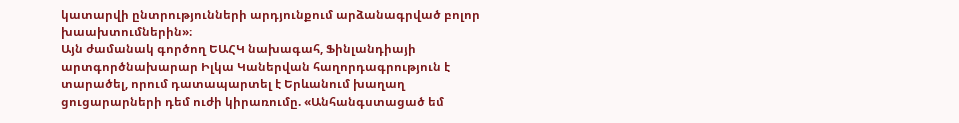կատարվի ընտրությունների արդյունքում արձանագրված բոլոր խաախտումներին»։
Այն ժամանակ գործող ԵԱՀԿ նախագահ, Ֆինլանդիայի արտգործնախարար Իլկա Կաներվան հաղորդագրություն է տարածել, որում դատապարտել է Երևանում խաղաղ ցուցարարների դեմ ուժի կիրառումը. «Անհանգստացած եմ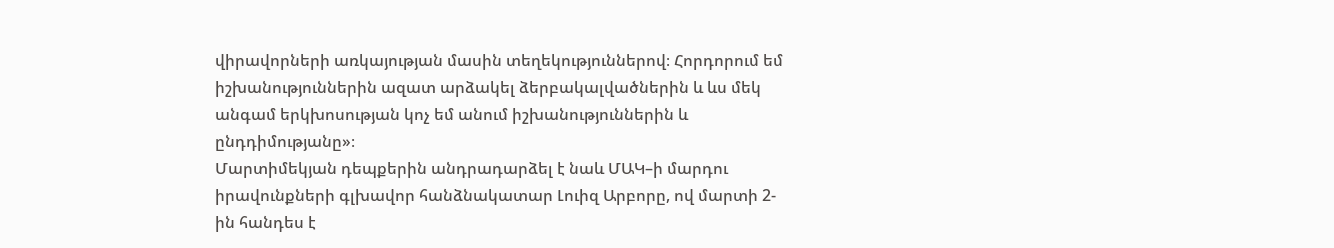վիրավորների առկայության մասին տեղեկություններով։ Հորդորում եմ իշխանություններին ազատ արձակել ձերբակալվածներին և ևս մեկ անգամ երկխոսության կոչ եմ անում իշխանություններին և ընդդիմությանը»։
Մարտիմեկյան դեպքերին անդրադարձել է նաև ՄԱԿ–ի մարդու իրավունքների գլխավոր հանձնակատար Լուիզ Արբորը, ով մարտի 2-ին հանդես է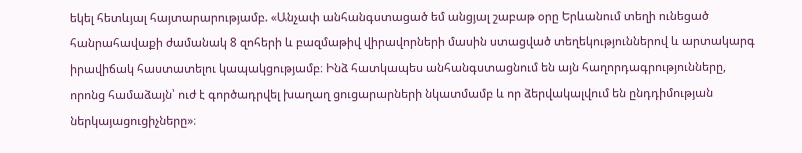եկել հետևյալ հայտարարությամբ. «Անչափ անհանգստացած եմ անցյալ շաբաթ օրը Երևանում տեղի ունեցած հանրահավաքի ժամանակ 8 զոհերի և բազմաթիվ վիրավորների մասին ստացված տեղեկություններով և արտակարգ իրավիճակ հաստատելու կապակցությամբ։ Ինձ հատկապես անհանգստացնում են այն հաղորդագրությունները, որոնց համաձայն՝ ուժ է գործադրվել խաղաղ ցուցարարների նկատմամբ և որ ձերվակալվում են ընդդիմության ներկայացուցիչները»։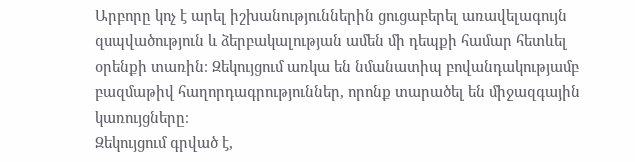Արբորը կոչ է արել իշխանություններին ցուցաբերել առավելագույն զսպվածություն և ձերբակալության ամեն մի դեպքի համար հետևել օրենքի տառին։ Զեկույցում առկա են նմանատիպ բովանդակությամբ բազմաթիվ հաղորդագրություններ, որոնք տարածել են միջազգային կառույցները։
Զեկույցում գրված է,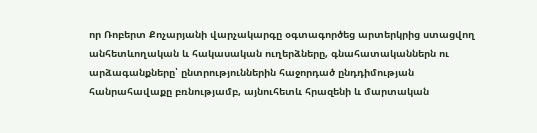որ Ռոբերտ Քոչարյանի վարչակարգը օգտագործեց արտերկրից ստացվող անհետևողական և հակասական ուղերձները, գնահատականներն ու արձագանքները՝ ընտրություններին հաջորդած ընդդիմության հանրահավաքը բռնությամբ, այնուհետև հրազենի և մարտական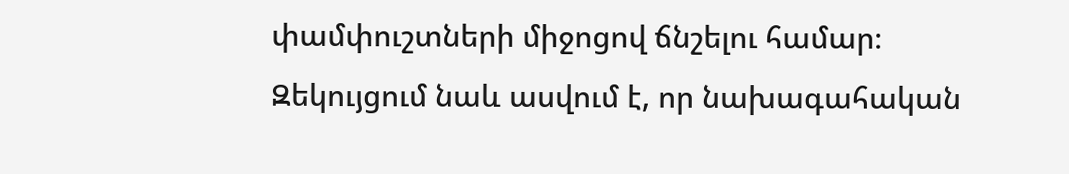փամփուշտների միջոցով ճնշելու համար։
Զեկույցում նաև ասվում է, որ նախագահական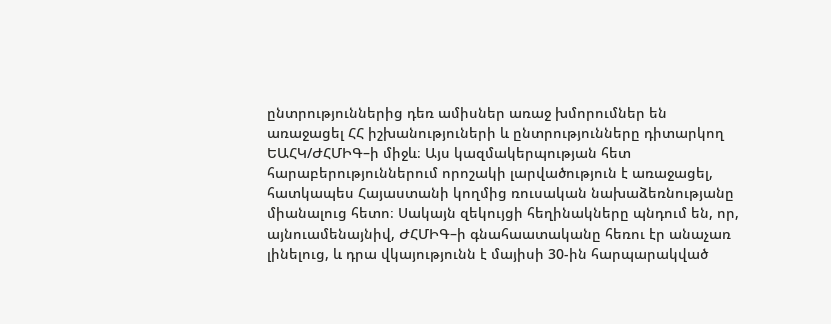ընտրություններից դեռ ամիսներ առաջ խմորումներ են առաջացել ՀՀ իշխանություների և ընտրությունները դիտարկող ԵԱՀԿ/ԺՀՄԻԳ–ի միջև։ Այս կազմակերպության հետ հարաբերություններում որոշակի լարվածություն է առաջացել, հատկապես Հայաստանի կողմից ռուսական նախաձեռնությանը միանալուց հետո։ Սակայն զեկույցի հեղինակները պնդում են, որ, այնուամենայնիվ, ԺՀՄԻԳ–ի գնահաատականը հեռու էր անաչառ լինելուց, և դրա վկայությունն է մայիսի 30-ին հարպարակված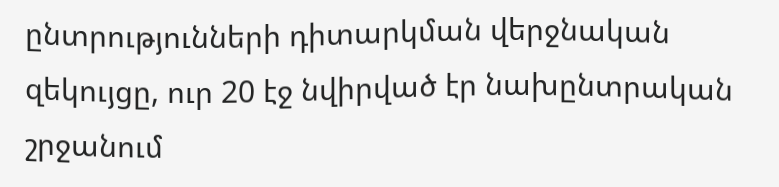ընտրությունների դիտարկման վերջնական զեկույցը, ուր 20 էջ նվիրված էր նախընտրական շրջանում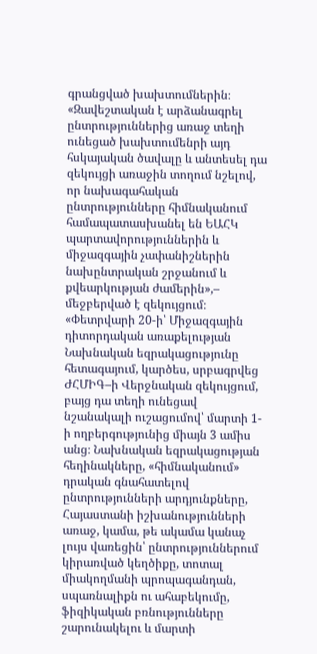գրանցված խախտումներին։
«Զավեշտական է արձանագրել ընտրություններից առաջ տեղի ունեցած խախտումենրի այդ հսկայական ծավալը և անտեսել դա զեկույցի առաջին տողում նշելով, որ նախագահական ընտրությունները հիմնականում համապատասխանել են ԵԱՀԿ պարտավորություններին և միջազգային չափանիշներին նախընտրական շրջանում և քվեարկության ժամերին»,– մեջբերված է զեկույցում։
«Փետրվարի 20-ի՝ Միջազգային դիտորդական առաքելության Նախնական եզրակացությունը հետագայում, կարծես, սրբագրվեց ԺՀՄԻԳ–ի Վերջնական զեկույցում, բայց դա տեղի ունեցավ նշանակալի ուշացումով՝ մարտի 1-ի ողբերգությունից միայն 3 ամիս անց։ Նախնական եզրակացության հեղինակները, «հիմնականում» դրական գնահատելով ընտրությունների արդյունքները, Հայաստանի իշխանությունների առաջ, կամա, թե ակամա կանաչ լույս վառեցին՝ ընտրություններում կիրառված կեղծիքը, տոտալ միակողմանի պրոպագանդան, սպառնալիքն ու ահաբեկումը, ֆիզիկական բռնությունները շարունակելու և մարտի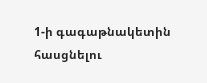1-ի գագաթնակետին հասցնելու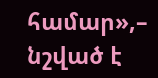համար»,– նշված է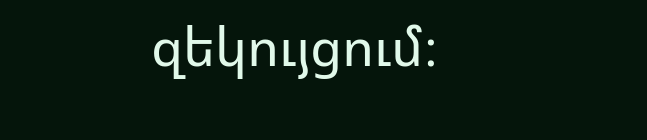զեկույցում։